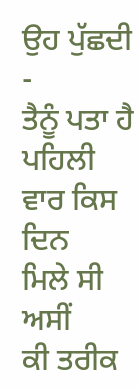ਉਹ ਪੁੱਛਦੀ -
ਤੈਨੂੰ ਪਤਾ ਹੈ
ਪਹਿਲੀ ਵਾਰ ਕਿਸ ਦਿਨ
ਮਿਲੇ ਸੀ ਅਸੀਂ
ਕੀ ਤਰੀਕ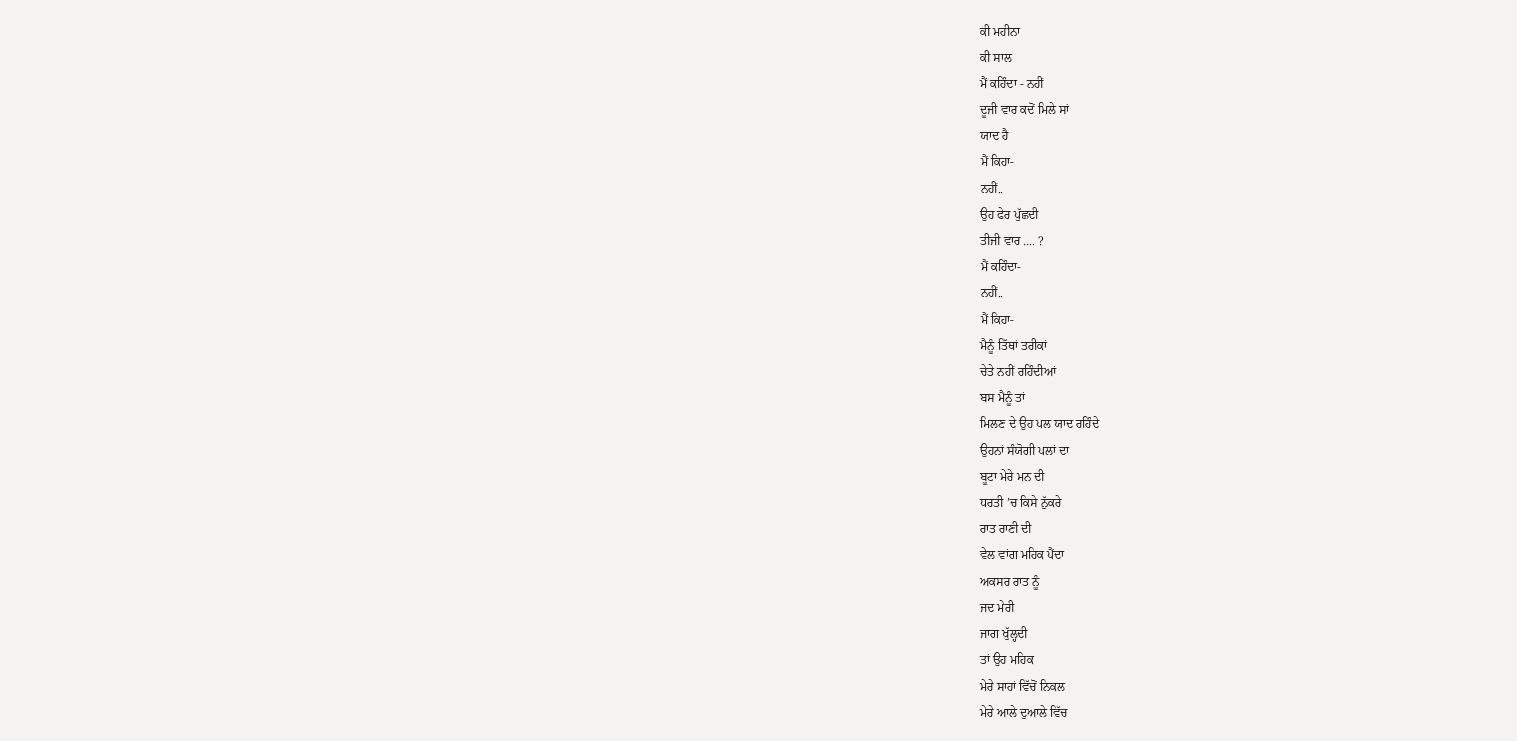ਕੀ ਮਹੀਨਾ
ਕੀ ਸਾਲ
ਮੈਂ ਕਹਿੰਦਾ - ਨਹੀਂ
ਦੂਜੀ ਵਾਰ ਕਦੋਂ ਮਿਲੇ ਸਾਂ
ਯਾਦ ਹੈ
ਮੈਂ ਕਿਹਾ-
ਨਹੀਂ..
ਉਹ ਫੇਰ ਪੁੱਛਦੀ
ਤੀਜੀ ਵਾਰ .... ?
ਮੈਂ ਕਹਿੰਦਾ-
ਨਹੀਂ..
ਮੈਂ ਕਿਹਾ-
ਮੈਨੂੰ ਤਿੱਥਾਂ ਤਰੀਕਾਂ
ਚੇਤੇ ਨਹੀਂ ਰਹਿੰਦੀਆਂ
ਬਸ ਮੈਨੂੰ ਤਾਂ
ਮਿਲਣ ਦੇ ਉਹ ਪਲ ਯਾਦ ਰਹਿੰਦੇ
ਉਹਨਾਂ ਸੰਯੋਗੀ ਪਲਾਂ ਦਾ
ਬੂਟਾ ਮੇਰੇ ਮਨ ਦੀ
ਧਰਤੀ ’ਚ ਕਿਸੇ ਨੁੱਕਰੇ
ਰਾਤ ਰਾਣੀ ਦੀ
ਵੇਲ ਵਾਂਗ ਮਹਿਕ ਪੈਂਦਾ
ਅਕਸਰ ਰਾਤ ਨੂੰ
ਜਦ ਮੇਰੀ
ਜਾਗ ਖੁੱਲ੍ਹਦੀ
ਤਾਂ ਉਹ ਮਹਿਕ
ਮੇਰੇ ਸਾਹਾਂ ਵਿੱਚੋਂ ਨਿਕਲ
ਮੇਰੇ ਆਲੇ ਦੁਆਲੇ ਵਿੱਚ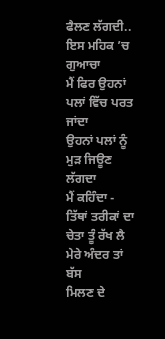ਫੈਲਣ ਲੱਗਦੀ..
ਇਸ ਮਹਿਕ ’ਚ ਗੁਆਚਾ
ਮੈਂ ਫਿਰ ਉਹਨਾਂ
ਪਲਾਂ ਵਿੱਚ ਪਰਤ ਜਾਂਦਾ
ਉਹਨਾਂ ਪਲਾਂ ਨੂੰ
ਮੁੜ ਜਿਊਣ ਲੱਗਦਾ
ਮੈਂ ਕਹਿੰਦਾ -
ਤਿੱਥਾਂ ਤਰੀਕਾਂ ਦਾ
ਚੇਤਾ ਤੂੰ ਰੱਖ ਲੈ
ਮੇਰੇ ਅੰਦਰ ਤਾਂ ਬੱਸ
ਮਿਲਣ ਦੇ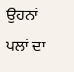ਉਹਨਾਂ ਪਲਾਂ ਦਾ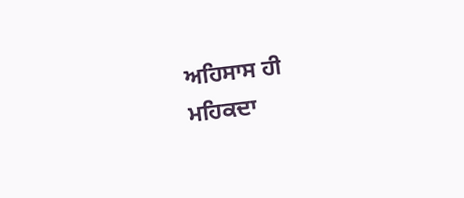ਅਹਿਸਾਸ ਹੀ
ਮਹਿਕਦਾ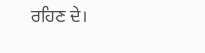ਰਹਿਣ ਦੇ।